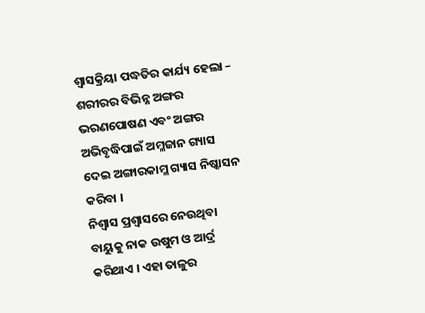ଶ୍ଵାସକ୍ରିୟା ପଦ୍ଧତିର କାର୍ଯ୍ୟ ହେଲା – ଶରୀରର ବିଭିନ୍ନ ଅଙ୍ଗର ଭରଣପୋଷଣ ଏବଂ ଅଙ୍ଗର ଅଭିବୃଦ୍ଧିପାଇଁ ଅମ୍ଳଜାନ ଗ୍ୟାସ ଦେଇ ଅଙ୍ଗାରକାମ୍ଳ ଗ୍ୟାସ ନିଷ୍କାସନ କରିବା ।
ନିଶ୍ଵାସ ପ୍ରଶ୍ଵାସରେ ନେଉଥିବା ବାୟୁକୁ ନାକ ଉଷୁମ ଓ ଆର୍ଦ୍ର କରିଥାଏ । ଏହା ତାଳୁର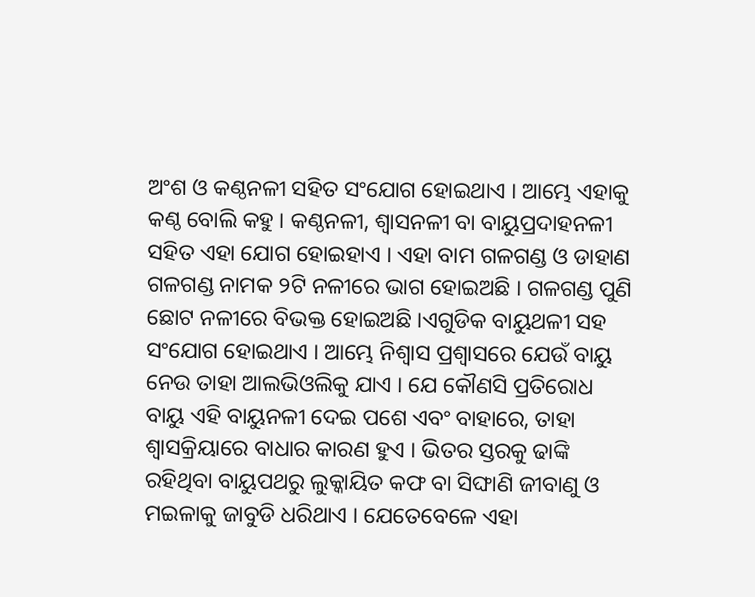ଅଂଶ ଓ କଣ୍ଠନଳୀ ସହିତ ସଂଯୋଗ ହୋଇଥାଏ । ଆମ୍ଭେ ଏହାକୁ କଣ୍ଠ ବୋଲି କହୁ । କଣ୍ଠନଳୀ, ଶ୍ଵାସନଳୀ ବା ବାୟୁପ୍ରଦାହନଳୀ ସହିତ ଏହା ଯୋଗ ହୋଇହାଏ । ଏହା ବାମ ଗଳଗଣ୍ଡ ଓ ଡାହାଣ ଗଳଗଣ୍ଡ ନାମକ ୨ଟି ନଳୀରେ ଭାଗ ହୋଇଅଛି । ଗଳଗଣ୍ଡ ପୁଣି ଛୋଟ ନଳୀରେ ବିଭକ୍ତ ହୋଇଅଛି ।ଏଗୁଡିକ ବାୟୁଥଳୀ ସହ ସଂଯୋଗ ହୋଇଥାଏ । ଆମ୍ଭେ ନିଶ୍ଵାସ ପ୍ରଶ୍ଵାସରେ ଯେଉଁ ବାୟୁ ନେଉ ତାହା ଆଲଭିଓଲିକୁ ଯାଏ । ଯେ କୌଣସି ପ୍ରତିରୋଧ ବାୟୁ ଏହି ବାୟୁନଳୀ ଦେଇ ପଶେ ଏବଂ ବାହାରେ, ତାହା ଶ୍ଵାସକ୍ରିୟାରେ ବାଧାର କାରଣ ହୁଏ । ଭିତର ସ୍ତରକୁ ଢାଙ୍କି ରହିଥିବା ବାୟୁପଥରୁ ଲୁକ୍କାୟିତ କଫ ବା ସିଙ୍ଘାଣି ଜୀବାଣୁ ଓ ମଇଳାକୁ ଜାବୁଡି ଧରିଥାଏ । ଯେତେବେଳେ ଏହା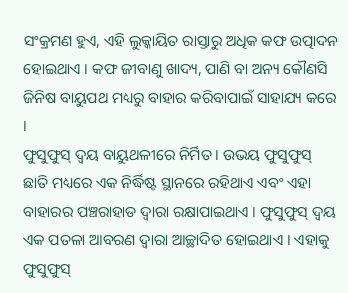ସଂକ୍ରମଣ ହୁଏ, ଏହି ଲୁକ୍କାୟିତ ରାସ୍ତାରୁ ଅଧିକ କଫ ଉତ୍ପାଦନ ହୋଇଥାଏ । କଫ ଜୀବାଣୁ ଖାଦ୍ୟ, ପାଣି ବା ଅନ୍ୟ କୌଣସି ଜିନିଷ ବାୟୁପଥ ମଧ୍ୟରୁ ବାହାର କରିବାପାଇଁ ସାହାଯ୍ୟ କରେ ।
ଫୁସୁଫୁସ୍ ଦ୍ୱୟ ବାୟୁଥଳୀରେ ନିର୍ମିତ । ଉଭୟ ଫୁସୁଫୁସ୍ ଛାତି ମଧ୍ୟରେ ଏକ ନିର୍ଦ୍ଧିଷ୍ଟ ସ୍ଥାନରେ ରହିଥାଏ ଏବଂ ଏହା ବାହାରର ପଞ୍ଚରାହାଡ ଦ୍ଵାରା ରକ୍ଷାପାଇଥାଏ । ଫୁସୁଫୁସ୍ ଦ୍ୱୟ ଏକ ପତଳା ଆବରଣ ଦ୍ଵାରା ଆଚ୍ଛାଦିତ ହୋଇଥାଏ । ଏହାକୁ ଫୁସୁଫୁସ୍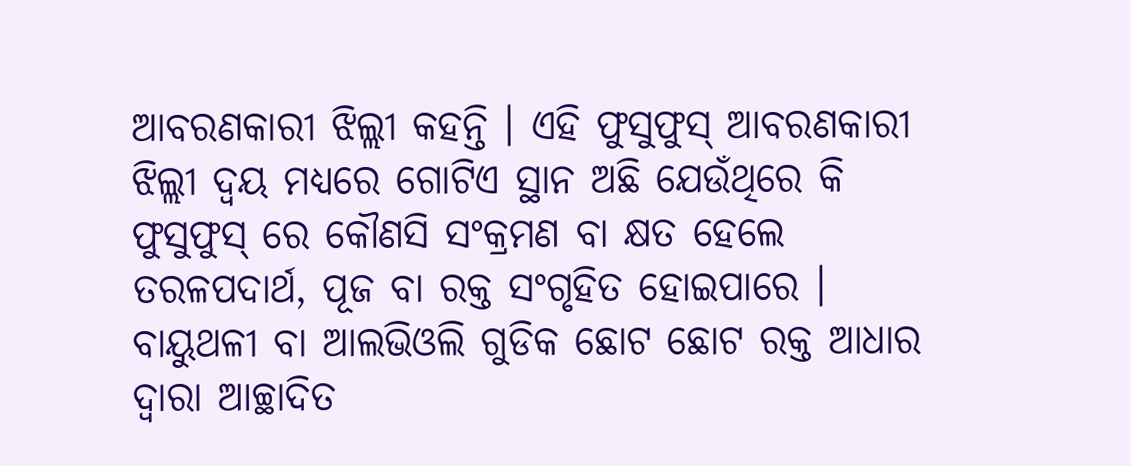ଆବରଣକାରୀ ଝିଲ୍ଲୀ କହନ୍ତି । ଏହି ଫୁସୁଫୁସ୍ ଆବରଣକାରୀ ଝିଲ୍ଲୀ ଦ୍ୱୟ ମଧ୍ୟରେ ଗୋଟିଏ ସ୍ଥାନ ଅଛି ଯେଉଁଥିରେ କି ଫୁସୁଫୁସ୍ ରେ କୌଣସି ସଂକ୍ରମଣ ବା କ୍ଷତ ହେଲେ ତରଳପଦାର୍ଥ, ପୂଜ ବା ରକ୍ତ ସଂଗୃହିତ ହୋଇପାରେ ।
ବାୟୁଥଳୀ ବା ଆଲଭିଓଲି ଗୁଡିକ ଛୋଟ ଛୋଟ ରକ୍ତ ଆଧାର ଦ୍ଵାରା ଆଚ୍ଛାଦିତ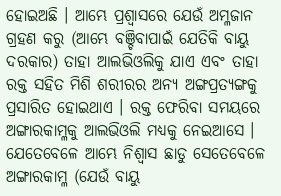ହୋଇଅଛି । ଆମ୍ଭେ ପ୍ରଶ୍ଵାସରେ ଯେଉଁ ଅମ୍ଳଜାନ ଗ୍ରହଣ କରୁ (ଆମ୍ଭେ ବଞ୍ଚିବାପାଇଁ ଯେତିକି ବାୟୁ ଦରକାର) ତାହା ଆଲଭିଓଲିକୁ ଯାଏ ଏବଂ ତାହା ରକ୍ତ ସହିତ ମିଶି ଶରୀରର ଅନ୍ୟ ଅଙ୍ଗପ୍ରତ୍ୟଙ୍ଗକୁ ପ୍ରସାରିତ ହୋଇଥାଏ । ରକ୍ତ ଫେରିବା ସମୟରେ ଅଙ୍ଗାରକାମ୍ଳକୁ ଆଲଭିଓଲି ମଧ୍ୟକୁ ନେଇଆସେ । ଯେତେବେଳେ ଆମ୍ଭେ ନିଶ୍ଵାସ ଛାଡୁ ସେତେବେଳେ ଅଙ୍ଗାରକାମ୍ଳ (ଯେଉଁ ବାୟୁ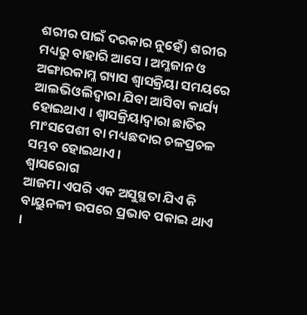ଶରୀର ପାଇଁ ଦରକାର ନୁହେଁ) ଶରୀର ମଧ୍ୟରୁ ବାହାରି ଆସେ । ଅମ୍ଳଜାନ ଓ ଅଙ୍ଗାରକାମ୍ଳ ଗ୍ୟାସ ଶ୍ଵାସକ୍ରିୟା ସମୟରେ ଆଲଭିଓଲିଦ୍ଵାରା ଯିବା ଆସିବା କାର୍ଯ୍ୟ ହୋଇଥାଏ । ଶ୍ଵାସକ୍ରିୟାଦ୍ଵାରା ଛାତିର ମାଂସପେଶୀ ବା ମଧ୍ୟଛଦାର ଚଳପ୍ରଚଳ ସମ୍ଭବ ହୋଇଥାଏ ।
ଶ୍ଵାସରୋଗ
ଆଜମା ଏପରି ଏକ ଅସୁସ୍ଥତା ଯିଏ କି ବାୟୁନଳୀ ଉପରେ ପ୍ରଭାବ ପକାଇ ଥାଏ ।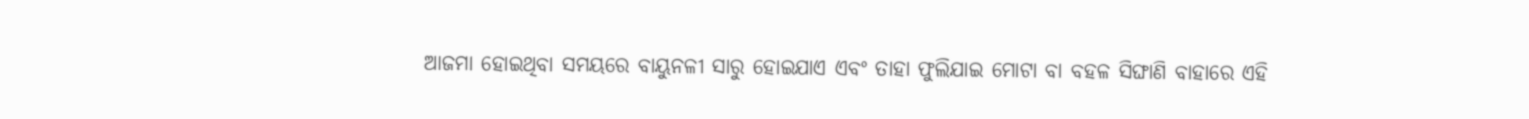ଆଜମା ହୋଇଥିବା ସମୟରେ ବାୟୁନଳୀ ସାରୁ ହୋଇଯାଏ ଏବଂ ତାହା ଫୁଲିଯାଇ ମୋଟା ବା ବହଳ ସିଙ୍ଘାଣି ବାହାରେ ଏହି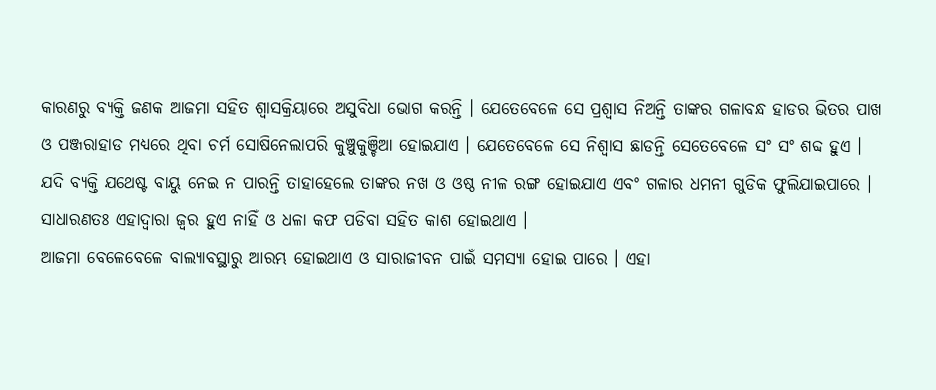କାରଣରୁ ବ୍ୟକ୍ତି ଜଣକ ଆଜମା ସହିତ ଶ୍ଵାସକ୍ରିୟାରେ ଅସୁବିଧା ଭୋଗ କରନ୍ତି । ଯେତେବେଳେ ସେ ପ୍ରଶ୍ଵାସ ନିଅନ୍ତି ତାଙ୍କର ଗଳାବନ୍ଧ ହାଡର ଭିତର ପାଖ ଓ ପଞ୍ଜରାହାଡ ମଧ୍ୟରେ ଥିବା ଚର୍ମ ସୋଷିନେଲାପରି କୁଞ୍ଚୁକୁଞ୍ଚିଆ ହୋଇଯାଏ । ଯେତେବେଳେ ସେ ନିଶ୍ଵାସ ଛାଡନ୍ତି ସେତେବେଳେ ସଂ ସଂ ଶବ୍ଦ ହୁଏ ।
ଯଦି ବ୍ୟକ୍ତି ଯଥେଷ୍ଟ ବାୟୁ ନେଇ ନ ପାରନ୍ତି ତାହାହେଲେ ତାଙ୍କର ନଖ ଓ ଓଷ୍ଠ ନୀଳ ରଙ୍ଗ ହୋଇଯାଏ ଏବଂ ଗଳାର ଧମନୀ ଗୁଡିକ ଫୁଲିଯାଇପାରେ । ସାଧାରଣତଃ ଏହାଦ୍ଵାରା ଜ୍ଵର ହୁଏ ନାହିଁ ଓ ଧଳା କଫ ପଡିବା ସହିତ କାଶ ହୋଇଥାଏ ।
ଆଜମା ବେଳେବେଳେ ବାଲ୍ୟାବସ୍ଥାରୁ ଆରମ୍ଭ ହୋଇଥାଏ ଓ ସାରାଜୀବନ ପାଇଁ ସମସ୍ୟା ହୋଇ ପାରେ । ଏହା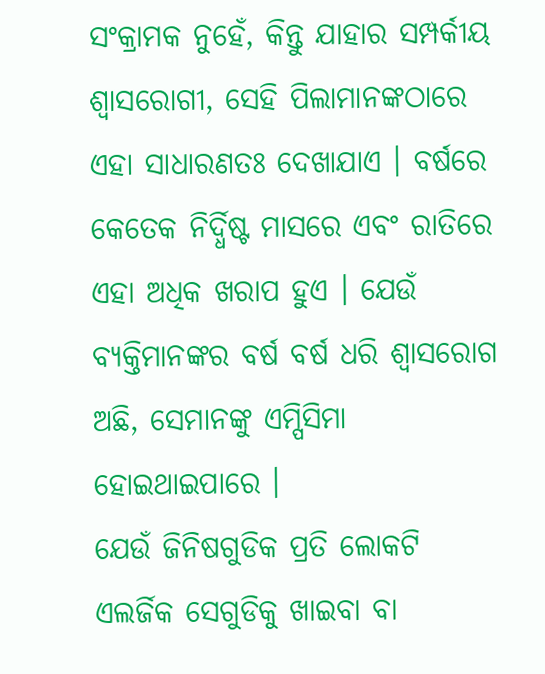ସଂକ୍ରାମକ ନୁହେଁ, କିନ୍ତୁ ଯାହାର ସମ୍ପର୍କୀୟ ଶ୍ଵାସରୋଗୀ, ସେହି ପିଲାମାନଙ୍କଠାରେ ଏହା ସାଧାରଣତଃ ଦେଖାଯାଏ । ବର୍ଷରେ କେତେକ ନିର୍ଦ୍ଧିଷ୍ଟ ମାସରେ ଏବଂ ରାତିରେ ଏହା ଅଧିକ ଖରାପ ହୁଏ । ଯେଉଁ ବ୍ୟକ୍ତିମାନଙ୍କର ବର୍ଷ ବର୍ଷ ଧରି ଶ୍ଵାସରୋଗ ଅଛି, ସେମାନଙ୍କୁ ଏମ୍ପିସିମା ହୋଇଥାଇପାରେ ।
ଯେଉଁ ଜିନିଷଗୁଡିକ ପ୍ରତି ଲୋକଟି ଏଲର୍ଜିକ ସେଗୁଡିକୁ ଖାଇବା ବା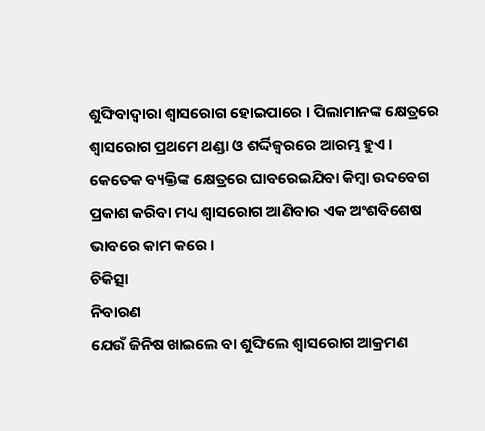ଶୁଙ୍ଘିବାଦ୍ଵାରା ଶ୍ଵାସରୋଗ ହୋଇପାରେ । ପିଲାମାନଙ୍କ କ୍ଷେତ୍ରରେ ଶ୍ଵାସରୋଗ ପ୍ରଥମେ ଥଣ୍ଡା ଓ ଶର୍ଦ୍ଦିଜ୍ଵରରେ ଆରମ୍ଭ ହୁଏ । କେତେକ ବ୍ୟକ୍ତିଙ୍କ କ୍ଷେତ୍ରରେ ଘାବରେଇଯିବା କିମ୍ବା ଉଦବେଗ ପ୍ରକାଶ କରିବା ମଧ୍ୟ ଶ୍ଵାସରୋଗ ଆଣିବାର ଏକ ଅଂଶବିଶେଷ ଭାବରେ କାମ କରେ ।
ଚିକିତ୍ସା
ନିବାରଣ
ଯେଉଁ ଜିନିଷ ଖାଇଲେ ବା ଶୁଙ୍ଘିଲେ ଶ୍ଵାସରୋଗ ଆକ୍ରମଣ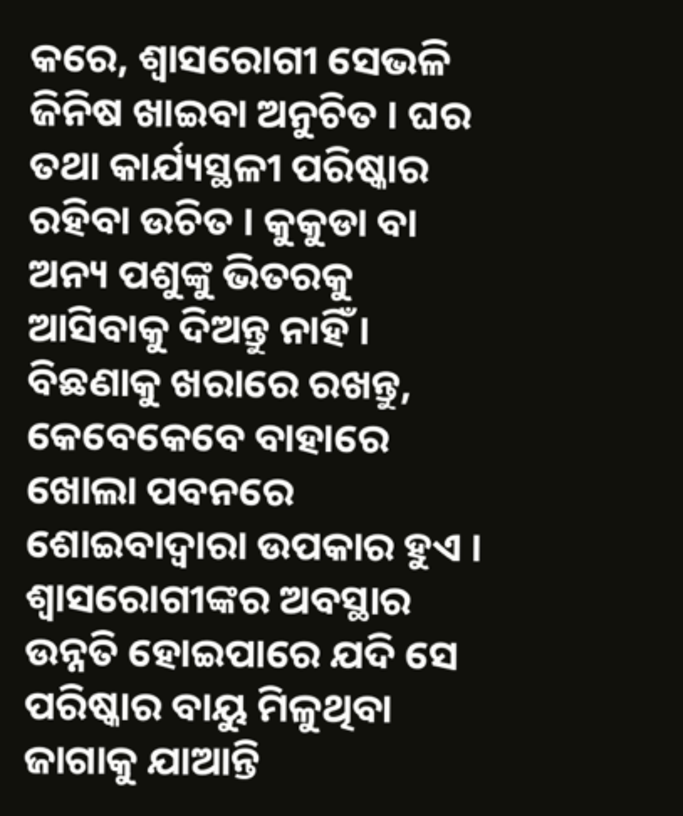କରେ, ଶ୍ଵାସରୋଗୀ ସେଭଳି ଜିନିଷ ଖାଇବା ଅନୁଚିତ । ଘର ତଥା କାର୍ଯ୍ୟସ୍ଥଳୀ ପରିଷ୍କାର ରହିବା ଉଚିତ । କୁକୁଡା ବା ଅନ୍ୟ ପଶୁଙ୍କୁ ଭିତରକୁ ଆସିବାକୁ ଦିଅନ୍ତୁ ନାହିଁ । ବିଛଣାକୁ ଖରାରେ ରଖନ୍ତୁ, କେବେକେବେ ବାହାରେ ଖୋଲା ପବନରେ ଶୋଇବାଦ୍ଵାରା ଉପକାର ହୁଏ । ଶ୍ଵାସରୋଗୀଙ୍କର ଅବସ୍ଥାର ଉନ୍ନତି ହୋଇପାରେ ଯଦି ସେ ପରିଷ୍କାର ବାୟୁ ମିଳୁଥିବା ଜାଗାକୁ ଯାଆନ୍ତି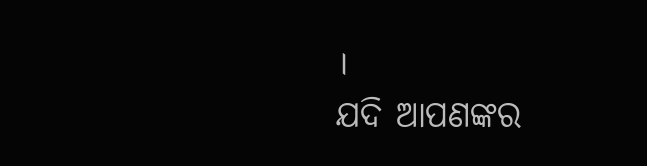।
ଯଦି ଆପଣଙ୍କର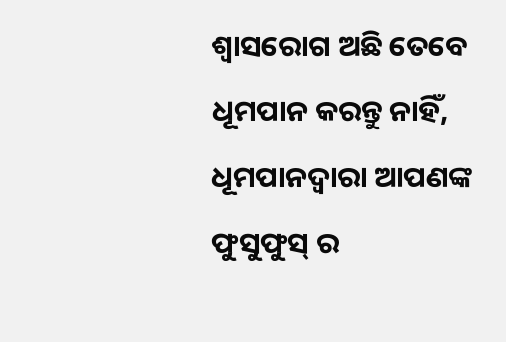ଶ୍ଵାସରୋଗ ଅଛି ତେବେ ଧୂମପାନ କରନ୍ତୁ ନାହିଁ, ଧୂମପାନଦ୍ଵାରା ଆପଣଙ୍କ ଫୁସୁଫୁସ୍ ର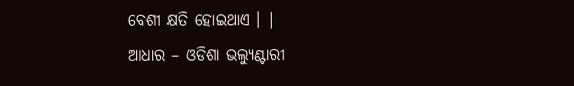ବେଶୀ କ୍ଷତି ହୋଇଥାଏ । |
ଆଧାର – ଓଡିଶା ଭଲ୍ୟୁଣ୍ଟାରୀ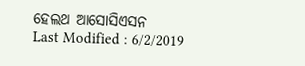ହେଲଥ ଆସୋସିଏସନ
Last Modified : 6/2/2019